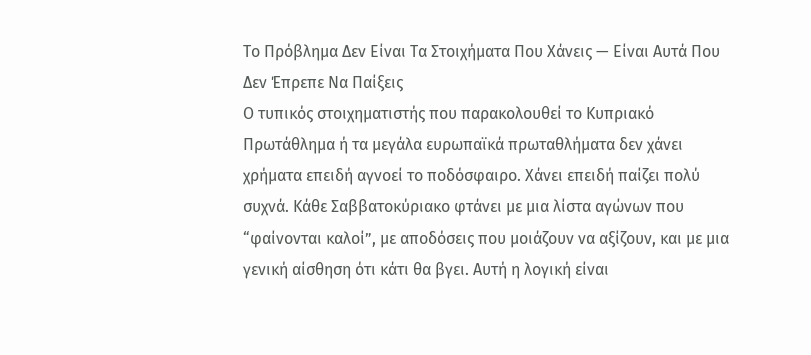Το Πρόβλημα Δεν Είναι Τα Στοιχήματα Που Χάνεις — Είναι Αυτά Που Δεν Έπρεπε Να Παίξεις
Ο τυπικός στοιχηματιστής που παρακολουθεί το Κυπριακό Πρωτάθλημα ή τα μεγάλα ευρωπαϊκά πρωταθλήματα δεν χάνει χρήματα επειδή αγνοεί το ποδόσφαιρο. Χάνει επειδή παίζει πολύ συχνά. Κάθε Σαββατοκύριακο φτάνει με μια λίστα αγώνων που “φαίνονται καλοί”, με αποδόσεις που μοιάζουν να αξίζουν, και με μια γενική αίσθηση ότι κάτι θα βγει. Αυτή η λογική είναι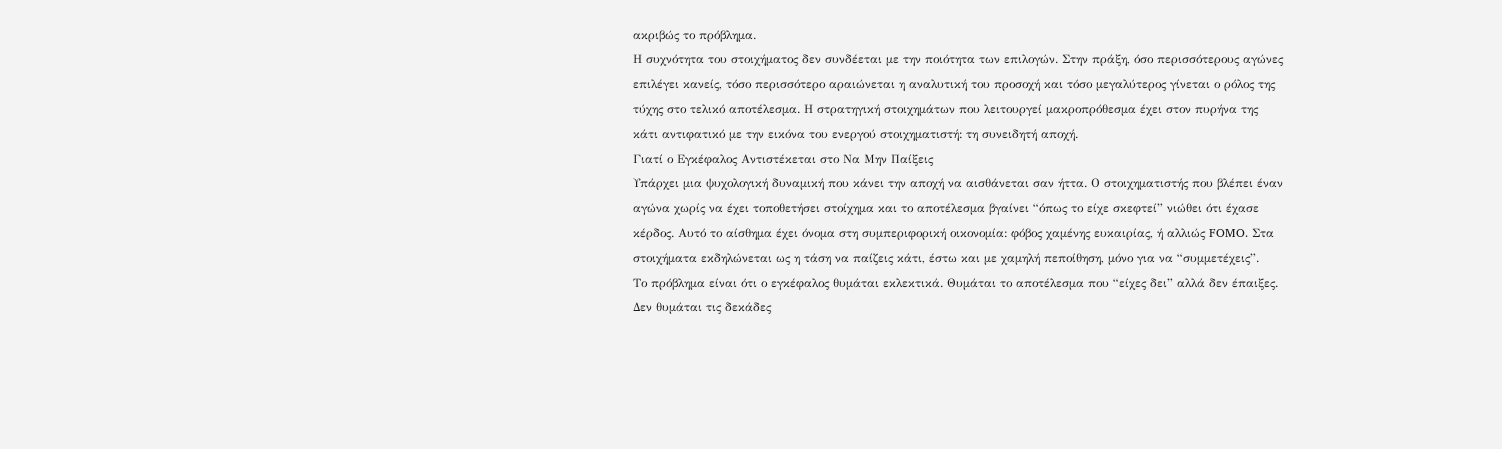ακριβώς το πρόβλημα.
Η συχνότητα του στοιχήματος δεν συνδέεται με την ποιότητα των επιλογών. Στην πράξη, όσο περισσότερους αγώνες επιλέγει κανείς, τόσο περισσότερο αραιώνεται η αναλυτική του προσοχή και τόσο μεγαλύτερος γίνεται ο ρόλος της τύχης στο τελικό αποτέλεσμα. Η στρατηγική στοιχημάτων που λειτουργεί μακροπρόθεσμα έχει στον πυρήνα της κάτι αντιφατικό με την εικόνα του ενεργού στοιχηματιστή: τη συνειδητή αποχή.
Γιατί ο Εγκέφαλος Αντιστέκεται στο Να Μην Παίξεις
Υπάρχει μια ψυχολογική δυναμική που κάνει την αποχή να αισθάνεται σαν ήττα. Ο στοιχηματιστής που βλέπει έναν αγώνα χωρίς να έχει τοποθετήσει στοίχημα και το αποτέλεσμα βγαίνει “όπως το είχε σκεφτεί” νιώθει ότι έχασε κέρδος. Αυτό το αίσθημα έχει όνομα στη συμπεριφορική οικονομία: φόβος χαμένης ευκαιρίας, ή αλλιώς FOMO. Στα στοιχήματα εκδηλώνεται ως η τάση να παίζεις κάτι, έστω και με χαμηλή πεποίθηση, μόνο για να “συμμετέχεις”.
Το πρόβλημα είναι ότι ο εγκέφαλος θυμάται εκλεκτικά. Θυμάται το αποτέλεσμα που “είχες δει” αλλά δεν έπαιξες. Δεν θυμάται τις δεκάδες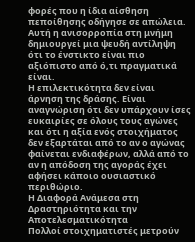φορές που η ίδια αίσθηση πεποίθησης οδήγησε σε απώλεια. Αυτή η ανισορροπία στη μνήμη δημιουργεί μια ψευδή αντίληψη ότι το ένστικτο είναι πιο αξιόπιστο από ό,τι πραγματικά είναι.
Η επιλεκτικότητα δεν είναι άρνηση της δράσης. Είναι αναγνώριση ότι δεν υπάρχουν ίσες ευκαιρίες σε όλους τους αγώνες και ότι η αξία ενός στοιχήματος δεν εξαρτάται από το αν ο αγώνας φαίνεται ενδιαφέρων, αλλά από το αν η απόδοση της αγοράς έχει αφήσει κάποιο ουσιαστικό περιθώριο.
Η Διαφορά Ανάμεσα στη Δραστηριότητα και την Αποτελεσματικότητα
Πολλοί στοιχηματιστές μετρούν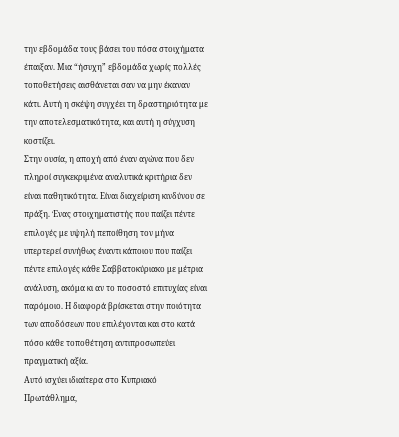την εβδομάδα τους βάσει του πόσα στοιχήματα έπαιξαν. Μια “ήσυχη” εβδομάδα χωρίς πολλές τοποθετήσεις αισθάνεται σαν να μην έκαναν κάτι. Αυτή η σκέψη συγχέει τη δραστηριότητα με την αποτελεσματικότητα, και αυτή η σύγχυση κοστίζει.
Στην ουσία, η αποχή από έναν αγώνα που δεν πληροί συγκεκριμένα αναλυτικά κριτήρια δεν είναι παθητικότητα. Είναι διαχείριση κινδύνου σε πράξη. Ένας στοιχηματιστής που παίζει πέντε επιλογές με υψηλή πεποίθηση τον μήνα υπερτερεί συνήθως έναντι κάποιου που παίζει πέντε επιλογές κάθε Σαββατοκύριακο με μέτρια ανάλυση, ακόμα κι αν το ποσοστό επιτυχίας είναι παρόμοιο. Η διαφορά βρίσκεται στην ποιότητα των αποδόσεων που επιλέγονται και στο κατά πόσο κάθε τοποθέτηση αντιπροσωπεύει πραγματική αξία.
Αυτό ισχύει ιδιαίτερα στο Κυπριακό Πρωτάθλημα,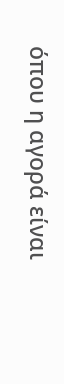όπου η αγορά είναι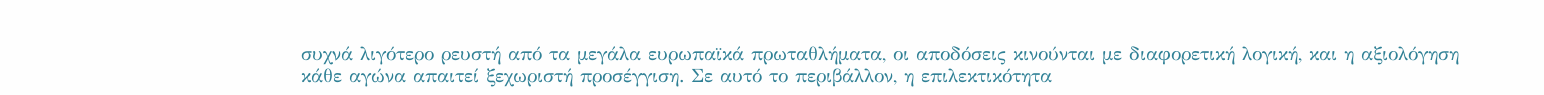συχνά λιγότερο ρευστή από τα μεγάλα ευρωπαϊκά πρωταθλήματα, οι αποδόσεις κινούνται με διαφορετική λογική, και η αξιολόγηση κάθε αγώνα απαιτεί ξεχωριστή προσέγγιση. Σε αυτό το περιβάλλον, η επιλεκτικότητα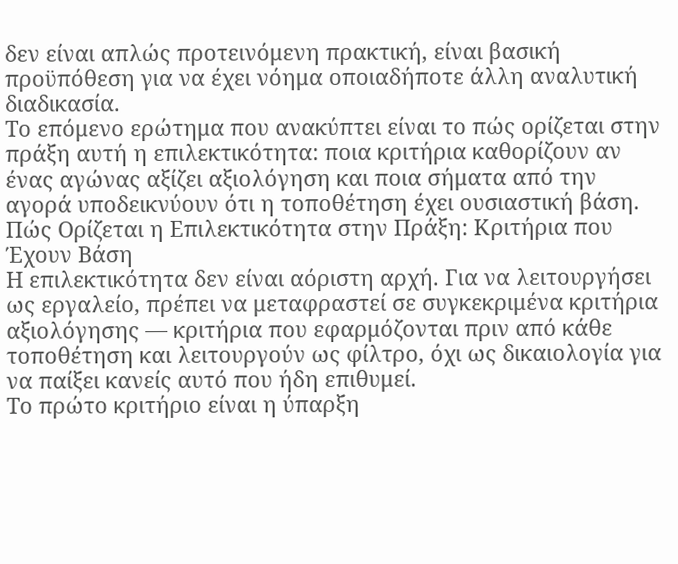δεν είναι απλώς προτεινόμενη πρακτική, είναι βασική προϋπόθεση για να έχει νόημα οποιαδήποτε άλλη αναλυτική διαδικασία.
Το επόμενο ερώτημα που ανακύπτει είναι το πώς ορίζεται στην πράξη αυτή η επιλεκτικότητα: ποια κριτήρια καθορίζουν αν ένας αγώνας αξίζει αξιολόγηση και ποια σήματα από την αγορά υποδεικνύουν ότι η τοποθέτηση έχει ουσιαστική βάση.
Πώς Ορίζεται η Επιλεκτικότητα στην Πράξη: Κριτήρια που Έχουν Βάση
Η επιλεκτικότητα δεν είναι αόριστη αρχή. Για να λειτουργήσει ως εργαλείο, πρέπει να μεταφραστεί σε συγκεκριμένα κριτήρια αξιολόγησης — κριτήρια που εφαρμόζονται πριν από κάθε τοποθέτηση και λειτουργούν ως φίλτρο, όχι ως δικαιολογία για να παίξει κανείς αυτό που ήδη επιθυμεί.
Το πρώτο κριτήριο είναι η ύπαρξη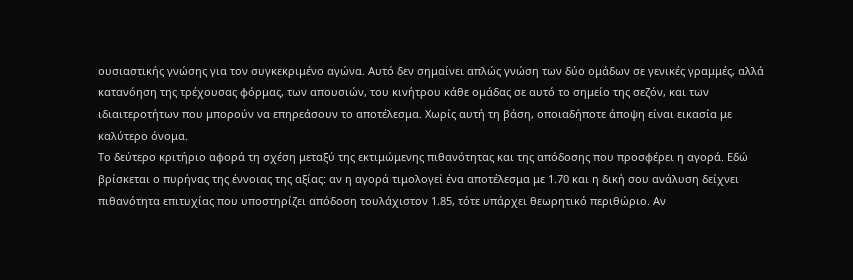ουσιαστικής γνώσης για τον συγκεκριμένο αγώνα. Αυτό δεν σημαίνει απλώς γνώση των δύο ομάδων σε γενικές γραμμές, αλλά κατανόηση της τρέχουσας φόρμας, των απουσιών, του κινήτρου κάθε ομάδας σε αυτό το σημείο της σεζόν, και των ιδιαιτεροτήτων που μπορούν να επηρεάσουν το αποτέλεσμα. Χωρίς αυτή τη βάση, οποιαδήποτε άποψη είναι εικασία με καλύτερο όνομα.
Το δεύτερο κριτήριο αφορά τη σχέση μεταξύ της εκτιμώμενης πιθανότητας και της απόδοσης που προσφέρει η αγορά. Εδώ βρίσκεται ο πυρήνας της έννοιας της αξίας: αν η αγορά τιμολογεί ένα αποτέλεσμα με 1.70 και η δική σου ανάλυση δείχνει πιθανότητα επιτυχίας που υποστηρίζει απόδοση τουλάχιστον 1.85, τότε υπάρχει θεωρητικό περιθώριο. Αν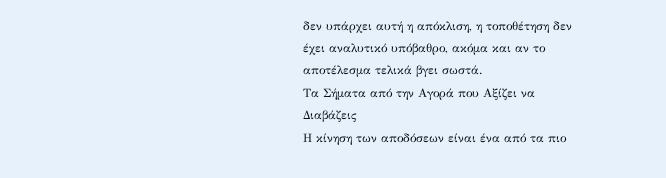δεν υπάρχει αυτή η απόκλιση, η τοποθέτηση δεν έχει αναλυτικό υπόβαθρο, ακόμα και αν το αποτέλεσμα τελικά βγει σωστά.
Τα Σήματα από την Αγορά που Αξίζει να Διαβάζεις
Η κίνηση των αποδόσεων είναι ένα από τα πιο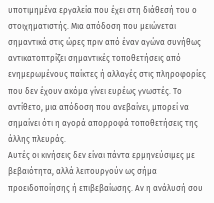υποτιμημένα εργαλεία που έχει στη διάθεσή του ο στοιχηματιστής. Μια απόδοση που μειώνεται σημαντικά στις ώρες πριν από έναν αγώνα συνήθως αντικατοπτρίζει σημαντικές τοποθετήσεις από ενημερωμένους παίκτες ή αλλαγές στις πληροφορίες που δεν έχουν ακόμα γίνει ευρέως γνωστές. Το αντίθετο, μια απόδοση που ανεβαίνει, μπορεί να σημαίνει ότι η αγορά απορροφά τοποθετήσεις της άλλης πλευράς.
Αυτές οι κινήσεις δεν είναι πάντα ερμηνεύσιμες με βεβαιότητα, αλλά λειτουργούν ως σήμα προειδοποίησης ή επιβεβαίωσης. Αν η ανάλυσή σου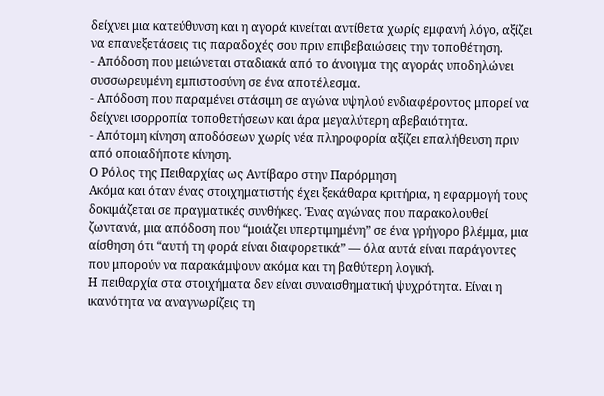δείχνει μια κατεύθυνση και η αγορά κινείται αντίθετα χωρίς εμφανή λόγο, αξίζει να επανεξετάσεις τις παραδοχές σου πριν επιβεβαιώσεις την τοποθέτηση.
- Απόδοση που μειώνεται σταδιακά από το άνοιγμα της αγοράς υποδηλώνει συσσωρευμένη εμπιστοσύνη σε ένα αποτέλεσμα.
- Απόδοση που παραμένει στάσιμη σε αγώνα υψηλού ενδιαφέροντος μπορεί να δείχνει ισορροπία τοποθετήσεων και άρα μεγαλύτερη αβεβαιότητα.
- Απότομη κίνηση αποδόσεων χωρίς νέα πληροφορία αξίζει επαλήθευση πριν από οποιαδήποτε κίνηση.
Ο Ρόλος της Πειθαρχίας ως Αντίβαρο στην Παρόρμηση
Ακόμα και όταν ένας στοιχηματιστής έχει ξεκάθαρα κριτήρια, η εφαρμογή τους δοκιμάζεται σε πραγματικές συνθήκες. Ένας αγώνας που παρακολουθεί ζωντανά, μια απόδοση που “μοιάζει υπερτιμημένη” σε ένα γρήγορο βλέμμα, μια αίσθηση ότι “αυτή τη φορά είναι διαφορετικά” — όλα αυτά είναι παράγοντες που μπορούν να παρακάμψουν ακόμα και τη βαθύτερη λογική.
Η πειθαρχία στα στοιχήματα δεν είναι συναισθηματική ψυχρότητα. Είναι η ικανότητα να αναγνωρίζεις τη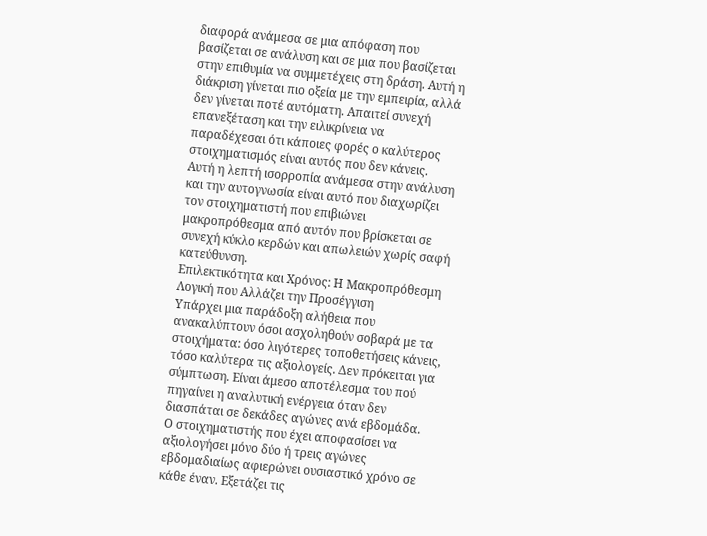διαφορά ανάμεσα σε μια απόφαση που βασίζεται σε ανάλυση και σε μια που βασίζεται στην επιθυμία να συμμετέχεις στη δράση. Αυτή η διάκριση γίνεται πιο οξεία με την εμπειρία, αλλά δεν γίνεται ποτέ αυτόματη. Απαιτεί συνεχή επανεξέταση και την ειλικρίνεια να παραδέχεσαι ότι κάποιες φορές ο καλύτερος στοιχηματισμός είναι αυτός που δεν κάνεις.
Αυτή η λεπτή ισορροπία ανάμεσα στην ανάλυση και την αυτογνωσία είναι αυτό που διαχωρίζει τον στοιχηματιστή που επιβιώνει μακροπρόθεσμα από αυτόν που βρίσκεται σε συνεχή κύκλο κερδών και απωλειών χωρίς σαφή κατεύθυνση.
Επιλεκτικότητα και Χρόνος: Η Μακροπρόθεσμη Λογική που Αλλάζει την Προσέγγιση
Υπάρχει μια παράδοξη αλήθεια που ανακαλύπτουν όσοι ασχοληθούν σοβαρά με τα στοιχήματα: όσο λιγότερες τοποθετήσεις κάνεις, τόσο καλύτερα τις αξιολογείς. Δεν πρόκειται για σύμπτωση. Είναι άμεσο αποτέλεσμα του πού πηγαίνει η αναλυτική ενέργεια όταν δεν διασπάται σε δεκάδες αγώνες ανά εβδομάδα.
Ο στοιχηματιστής που έχει αποφασίσει να αξιολογήσει μόνο δύο ή τρεις αγώνες εβδομαδιαίως αφιερώνει ουσιαστικό χρόνο σε κάθε έναν. Εξετάζει τις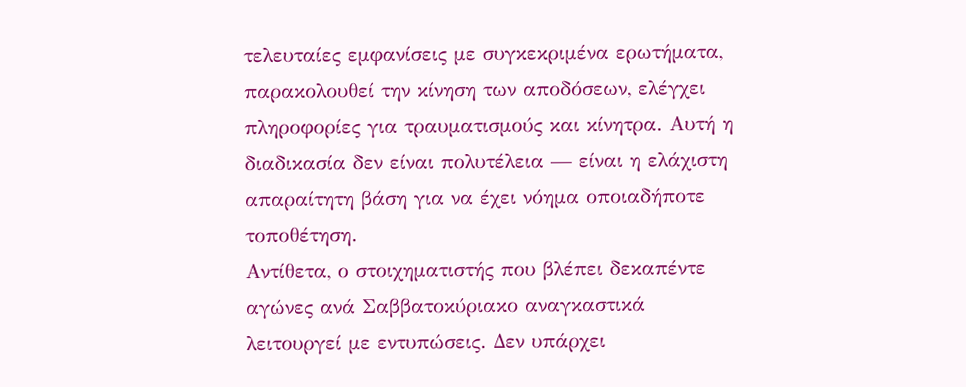τελευταίες εμφανίσεις με συγκεκριμένα ερωτήματα, παρακολουθεί την κίνηση των αποδόσεων, ελέγχει πληροφορίες για τραυματισμούς και κίνητρα. Αυτή η διαδικασία δεν είναι πολυτέλεια — είναι η ελάχιστη απαραίτητη βάση για να έχει νόημα οποιαδήποτε τοποθέτηση.
Αντίθετα, ο στοιχηματιστής που βλέπει δεκαπέντε αγώνες ανά Σαββατοκύριακο αναγκαστικά λειτουργεί με εντυπώσεις. Δεν υπάρχει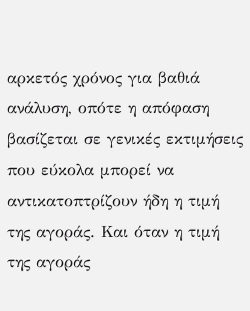αρκετός χρόνος για βαθιά ανάλυση, οπότε η απόφαση βασίζεται σε γενικές εκτιμήσεις που εύκολα μπορεί να αντικατοπτρίζουν ήδη η τιμή της αγοράς. Και όταν η τιμή της αγοράς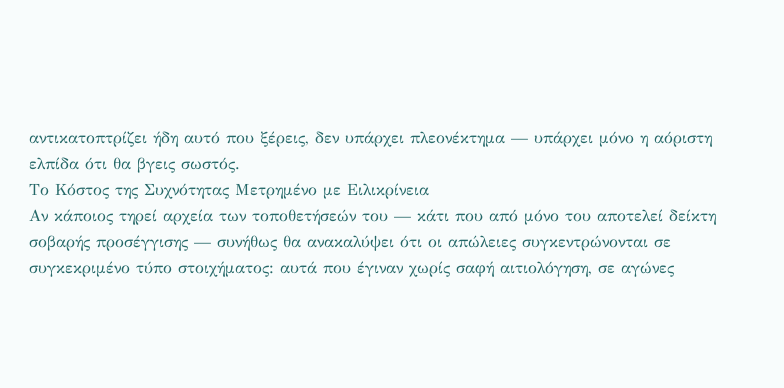αντικατοπτρίζει ήδη αυτό που ξέρεις, δεν υπάρχει πλεονέκτημα — υπάρχει μόνο η αόριστη ελπίδα ότι θα βγεις σωστός.
Το Κόστος της Συχνότητας Μετρημένο με Ειλικρίνεια
Αν κάποιος τηρεί αρχεία των τοποθετήσεών του — κάτι που από μόνο του αποτελεί δείκτη σοβαρής προσέγγισης — συνήθως θα ανακαλύψει ότι οι απώλειες συγκεντρώνονται σε συγκεκριμένο τύπο στοιχήματος: αυτά που έγιναν χωρίς σαφή αιτιολόγηση, σε αγώνες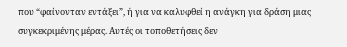που “φαίνονταν εντάξει”, ή για να καλυφθεί η ανάγκη για δράση μιας συγκεκριμένης μέρας. Αυτές οι τοποθετήσεις δεν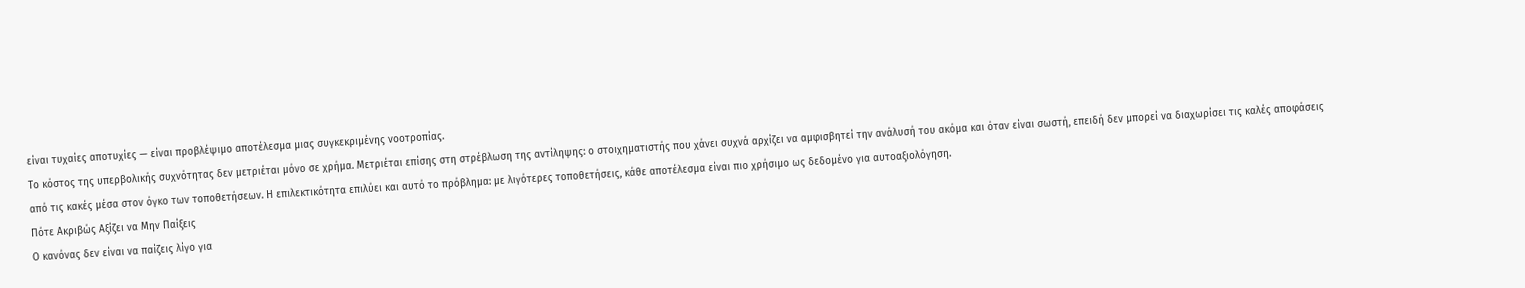είναι τυχαίες αποτυχίες — είναι προβλέψιμο αποτέλεσμα μιας συγκεκριμένης νοοτροπίας.
Το κόστος της υπερβολικής συχνότητας δεν μετριέται μόνο σε χρήμα. Μετριέται επίσης στη στρέβλωση της αντίληψης: ο στοιχηματιστής που χάνει συχνά αρχίζει να αμφισβητεί την ανάλυσή του ακόμα και όταν είναι σωστή, επειδή δεν μπορεί να διαχωρίσει τις καλές αποφάσεις από τις κακές μέσα στον όγκο των τοποθετήσεων. Η επιλεκτικότητα επιλύει και αυτό το πρόβλημα: με λιγότερες τοποθετήσεις, κάθε αποτέλεσμα είναι πιο χρήσιμο ως δεδομένο για αυτοαξιολόγηση.
Πότε Ακριβώς Αξίζει να Μην Παίξεις
Ο κανόνας δεν είναι να παίζεις λίγο για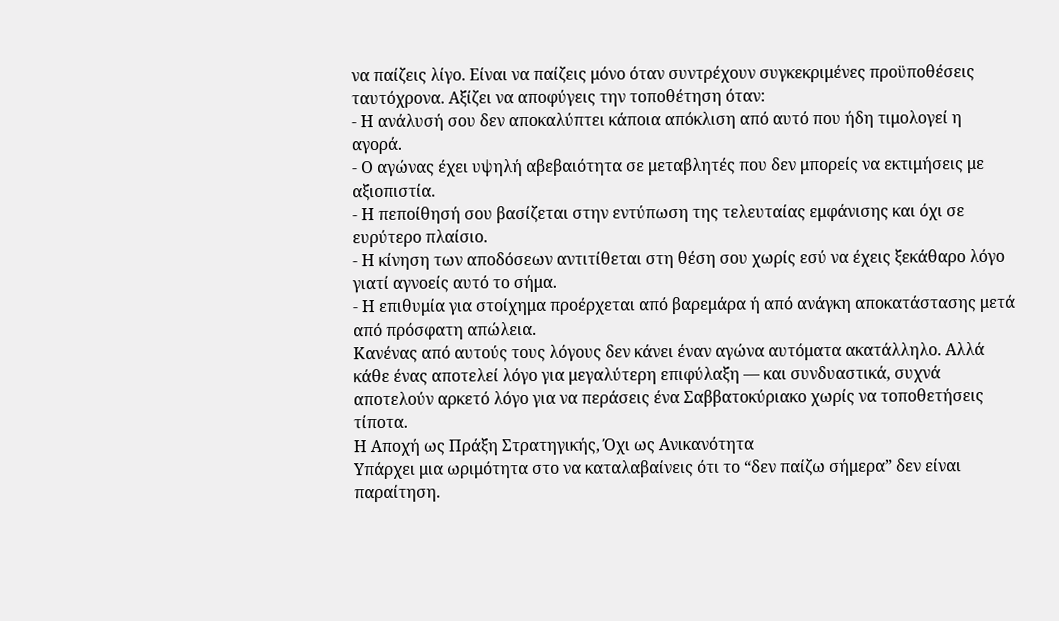να παίζεις λίγο. Είναι να παίζεις μόνο όταν συντρέχουν συγκεκριμένες προϋποθέσεις ταυτόχρονα. Αξίζει να αποφύγεις την τοποθέτηση όταν:
- Η ανάλυσή σου δεν αποκαλύπτει κάποια απόκλιση από αυτό που ήδη τιμολογεί η αγορά.
- Ο αγώνας έχει υψηλή αβεβαιότητα σε μεταβλητές που δεν μπορείς να εκτιμήσεις με αξιοπιστία.
- Η πεποίθησή σου βασίζεται στην εντύπωση της τελευταίας εμφάνισης και όχι σε ευρύτερο πλαίσιο.
- Η κίνηση των αποδόσεων αντιτίθεται στη θέση σου χωρίς εσύ να έχεις ξεκάθαρο λόγο γιατί αγνοείς αυτό το σήμα.
- Η επιθυμία για στοίχημα προέρχεται από βαρεμάρα ή από ανάγκη αποκατάστασης μετά από πρόσφατη απώλεια.
Κανένας από αυτούς τους λόγους δεν κάνει έναν αγώνα αυτόματα ακατάλληλο. Αλλά κάθε ένας αποτελεί λόγο για μεγαλύτερη επιφύλαξη — και συνδυαστικά, συχνά αποτελούν αρκετό λόγο για να περάσεις ένα Σαββατοκύριακο χωρίς να τοποθετήσεις τίποτα.
Η Αποχή ως Πράξη Στρατηγικής, Όχι ως Ανικανότητα
Υπάρχει μια ωριμότητα στο να καταλαβαίνεις ότι το “δεν παίζω σήμερα” δεν είναι παραίτηση.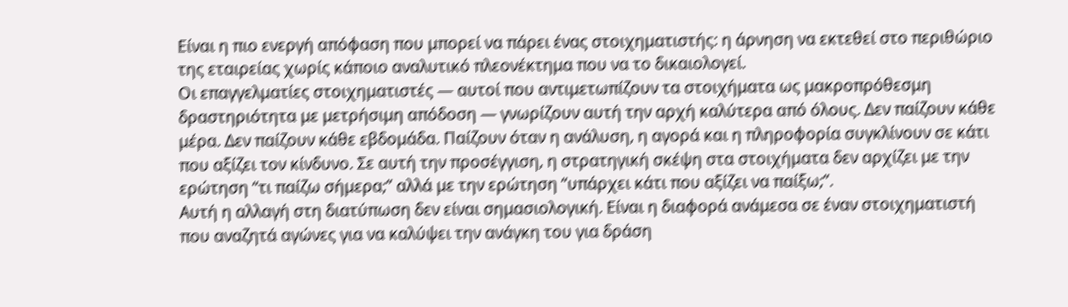Είναι η πιο ενεργή απόφαση που μπορεί να πάρει ένας στοιχηματιστής: η άρνηση να εκτεθεί στο περιθώριο της εταιρείας χωρίς κάποιο αναλυτικό πλεονέκτημα που να το δικαιολογεί.
Οι επαγγελματίες στοιχηματιστές — αυτοί που αντιμετωπίζουν τα στοιχήματα ως μακροπρόθεσμη δραστηριότητα με μετρήσιμη απόδοση — γνωρίζουν αυτή την αρχή καλύτερα από όλους. Δεν παίζουν κάθε μέρα. Δεν παίζουν κάθε εβδομάδα. Παίζουν όταν η ανάλυση, η αγορά και η πληροφορία συγκλίνουν σε κάτι που αξίζει τον κίνδυνο. Σε αυτή την προσέγγιση, η στρατηγική σκέψη στα στοιχήματα δεν αρχίζει με την ερώτηση “τι παίζω σήμερα;” αλλά με την ερώτηση “υπάρχει κάτι που αξίζει να παίξω;”.
Αυτή η αλλαγή στη διατύπωση δεν είναι σημασιολογική. Είναι η διαφορά ανάμεσα σε έναν στοιχηματιστή που αναζητά αγώνες για να καλύψει την ανάγκη του για δράση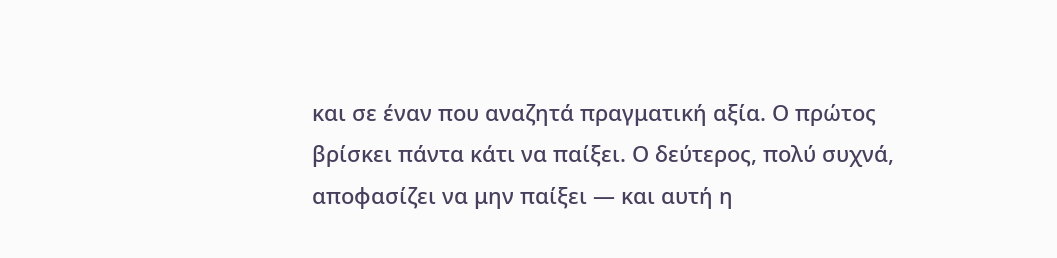και σε έναν που αναζητά πραγματική αξία. Ο πρώτος βρίσκει πάντα κάτι να παίξει. Ο δεύτερος, πολύ συχνά, αποφασίζει να μην παίξει — και αυτή η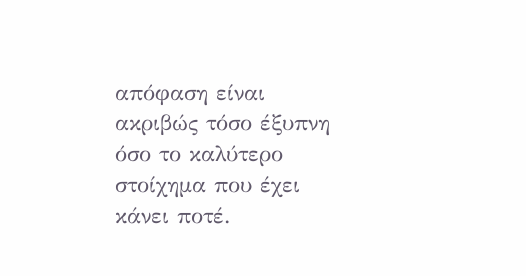απόφαση είναι ακριβώς τόσο έξυπνη όσο το καλύτερο στοίχημα που έχει κάνει ποτέ.